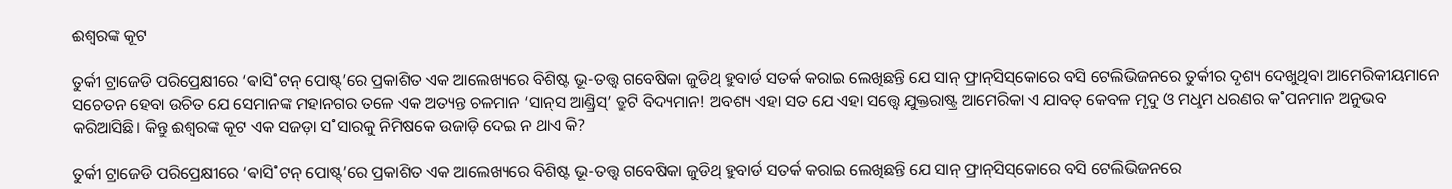ଈଶ୍ବରଙ୍କ କୂଟ

ତୁର୍କୀ ଟ୍ରାଜେଡି ପରିପ୍ରେକ୍ଷୀରେ ‘ଵାସି˚ଟନ୍‌ ପୋଷ୍ଟ୍’ରେ ପ୍ରକାଶିତ ଏକ ଆଲେଖ୍ୟରେ ବିଶିଷ୍ଟ ଭୂ-ତତ୍ତ୍ବ ଗବେଷିକା ଜୁଡିଥ୍‌ ହୁବାର୍ଡ ସତର୍କ କରାଇ ଲେଖିଛନ୍ତି ଯେ ସାନ୍‌ ଫ୍ରାନ୍‌ସିସ୍‌କୋରେ ବସି ଟେଲିଭିଜନରେ ତୁର୍କୀର ଦୃଶ୍ୟ ଦେଖୁଥିବା ଆମେରିକୀୟମାନେ ସଚେତନ ହେବା ଉଚିତ ଯେ ସେମାନଙ୍କ ମହାନଗର ତଳେ ଏକ ଅତ୍ୟନ୍ତ ଚଳମାନ ‘ସାନ୍‌ସ ଆଣ୍ଡ୍ରିସ୍‌’ ତ୍ରୁଟି ବିଦ୍ୟମାନ! ଅବଶ୍ୟ ଏହା ସତ ଯେ ଏହା ସତ୍ତ୍ବେ ଯୁକ୍ତରାଷ୍ଟ୍ର ଆମେରିକା ଏ ଯାବତ୍‌ କେବଳ ମୃଦୁ ଓ ମଧୢମ ଧରଣର କ˚ପନମାନ ଅନୁଭବ କରିଆସିଛି। କିନ୍ତୁ ଈଶ୍ବରଙ୍କ କୂଟ ଏକ ସଜଡ଼ା ସ˚ସାରକୁ ନିମିଷକେ ଉଜାଡ଼ି ଦେଇ ନ ଥାଏ କି?

ତୁର୍କୀ ଟ୍ରାଜେଡି ପରିପ୍ରେକ୍ଷୀରେ ‘ଵାସି˚ଟନ୍‌ ପୋଷ୍ଟ୍’ରେ ପ୍ରକାଶିତ ଏକ ଆଲେଖ୍ୟରେ ବିଶିଷ୍ଟ ଭୂ-ତତ୍ତ୍ବ ଗବେଷିକା ଜୁଡିଥ୍‌ ହୁବାର୍ଡ ସତର୍କ କରାଇ ଲେଖିଛନ୍ତି ଯେ ସାନ୍‌ ଫ୍ରାନ୍‌ସିସ୍‌କୋରେ ବସି ଟେଲିଭିଜନରେ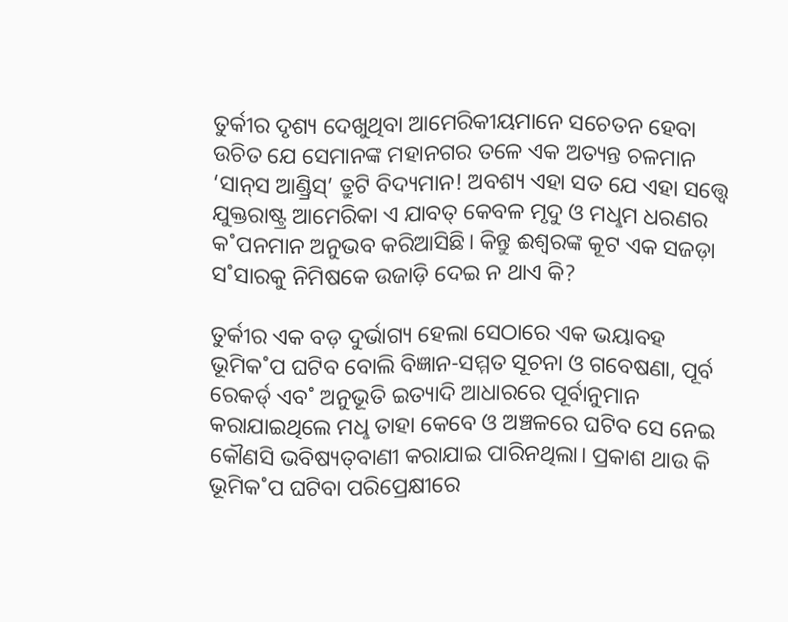ତୁର୍କୀର ଦୃଶ୍ୟ ଦେଖୁଥିବା ଆମେରିକୀୟମାନେ ସଚେତନ ହେବା ଉଚିତ ଯେ ସେମାନଙ୍କ ମହାନଗର ତଳେ ଏକ ଅତ୍ୟନ୍ତ ଚଳମାନ ‘ସାନ୍‌ସ ଆଣ୍ଡ୍ରିସ୍‌’ ତ୍ରୁଟି ବିଦ୍ୟମାନ! ଅବଶ୍ୟ ଏହା ସତ ଯେ ଏହା ସତ୍ତ୍ବେ ଯୁକ୍ତରାଷ୍ଟ୍ର ଆମେରିକା ଏ ଯାବତ୍‌ କେବଳ ମୃଦୁ ଓ ମଧୢମ ଧରଣର କ˚ପନମାନ ଅନୁଭବ କରିଆସିଛି। କିନ୍ତୁ ଈଶ୍ବରଙ୍କ କୂଟ ଏକ ସଜଡ଼ା ସ˚ସାରକୁ ନିମିଷକେ ଉଜାଡ଼ି ଦେଇ ନ ଥାଏ କି?

ତୁର୍କୀର ଏକ ବଡ଼ ଦୁର୍ଭାଗ୍ୟ ହେଲା ସେଠାରେ ଏକ ଭୟାବହ ଭୂମିକ˚ପ ଘଟିବ ବୋଲି ବିଜ୍ଞାନ-ସମ୍ମତ ସୂଚନା ଓ ଗବେଷଣା, ପୂର୍ବ ରେକର୍ଡ‌୍‌ ଏବ˚ ଅନୁଭୂତି ଇତ୍ୟାଦି ଆଧାରରେ ପୂର୍ବାନୁମାନ କରାଯାଇଥିଲେ ମଧୢ ତାହା କେବେ ଓ ଅଞ୍ଚଳରେ ଘଟିବ ସେ ନେଇ କୌଣସି ଭବିଷ୍ୟତ୍‌ବାଣୀ କରାଯାଇ ପାରିନଥିଲା। ପ୍ରକାଶ ଥାଉ କି ଭୂମିକ˚ପ ଘଟିବା ପରିପ୍ରେକ୍ଷୀରେ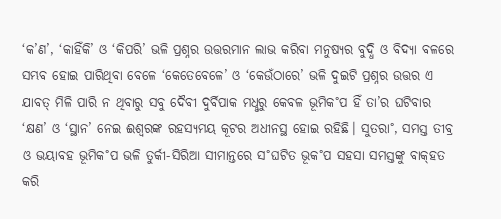‘କ’ଣ’, ‘କାହିଁକି’ ଓ ‘କିପରି’ ଭଳି ପ୍ରଶ୍ନର ଉତ୍ତରମାନ ଲାଭ କରିବା ମନୁଷ୍ୟର ବୁଦ୍ଧି ଓ ବିଦ୍ୟା ବଳରେ ସମ୍ଭବ ହୋଇ ପାରିଥିବା ବେଳେ ‘କେତେବେଳେ’ ଓ ‘କେଉଁଠାରେ’ ଭଳି ଦୁଇଟି ପ୍ରଶ୍ନର ଉତ୍ତର ଏ ଯାବତ୍‌ ମିଳି ପାରି ନ ଥିବାରୁ ସବୁ ଦୈବୀ ଦୁର୍ବିପାକ ମଧୢରୁ କେବଳ ଭୂମିକ˚ପ ହିଁ ତା’ର ଘଟିବାର ‘କ୍ଷଣ’ ଓ ‘ସ୍ଥାନ’ ନେଇ ଈଶ୍ବରଙ୍କ ରହସ୍ୟମୟ କୂଟର ଅଧୀନସ୍ଥ ହୋଇ ରହିଛି। ସୁତରା˚, ସମସ୍ତ ତୀବ୍ର ଓ ଭୟାବହ ଭୂମିକ˚ପ ଭଳି ତୁର୍କୀ-ସିରିଆ ସୀମାନ୍ତରେ ସ˚ଘଟିତ ଭୂକ˚ପ ସହସା ସମସ୍ତଙ୍କୁ ବାକ୍‌ହତ କରି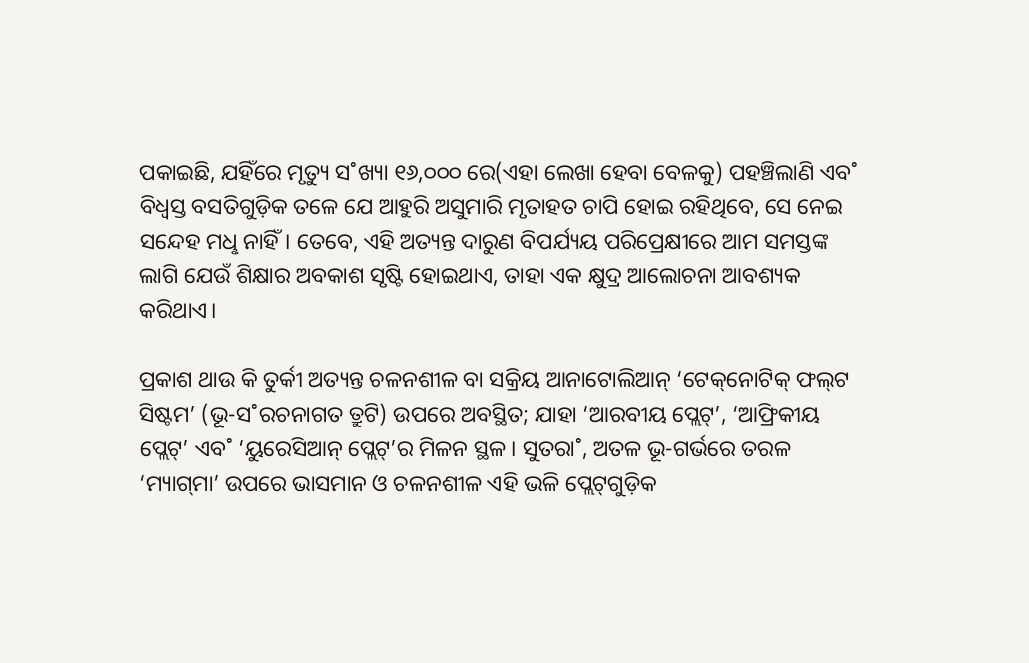ପକାଇଛି, ଯହିଁରେ ମୃତ୍ୟୁ ସ˚ଖ୍ୟା ୧୬,୦୦୦ ରେ(ଏହା ଲେଖା ହେବା ବେଳକୁ) ପହଞ୍ଚିଲାଣି ଏବ˚ ବିଧ୍ବସ୍ତ ବସତିଗୁଡ଼ିକ ତଳେ ଯେ ଆହୁରି ଅସୁମାରି ମୃତାହତ ଚାପି ହୋଇ ରହିଥିବେ, ସେ ନେଇ ସନ୍ଦେହ ମଧୢ ନାହିଁ। ତେବେ, ଏହି ଅତ୍ୟନ୍ତ ଦାରୁଣ ବିପର୍ଯ୍ୟୟ ପରିପ୍ରେକ୍ଷୀରେ ଆମ ସମସ୍ତଙ୍କ ଲାଗି ଯେଉଁ ଶିକ୍ଷାର ଅବକାଶ ସୃଷ୍ଟି ହୋଇଥାଏ, ତାହା ଏକ କ୍ଷୁଦ୍ର ଆଲୋଚନା ଆବଶ୍ୟକ କରିଥାଏ।

ପ୍ରକାଶ ଥାଉ କି ତୁର୍କୀ ଅତ୍ୟନ୍ତ ଚଳନଶୀଳ ବା ସକ୍ରିୟ ଆନାଟୋଲିଆନ୍‌ ‘ଟେକ୍‌ନୋଟିକ୍‌ ଫଲ୍‌ଟ ସିଷ୍ଟମ’ (ଭୂ-ସ˚ରଚନାଗତ ତ୍ରୁଟି) ଉପରେ ଅବସ୍ଥିତ; ଯାହା ‘ଆରବୀୟ ପ୍ଲେଟ୍‌’, ‘ଆଫ୍ରିକୀୟ ପ୍ଲେଟ୍‌’ ଏବ˚ ‘ୟୁରେସିଆନ୍‌ ପ୍ଲେଟ୍‌’ର ମିଳନ ସ୍ଥଳ। ସୁତରା˚, ଅତଳ ଭୂ-ଗର୍ଭରେ ତରଳ ‘ମ୍ୟାଗ୍‌ମା’ ଉପରେ ଭାସମାନ ଓ ଚଳନଶୀଳ ଏହି ଭଳି ପ୍ଲେଟ୍‌ଗୁଡ଼ିକ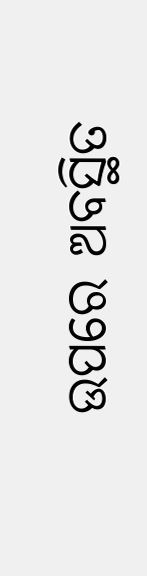ଉପରେ ଅବସ୍ଥିତ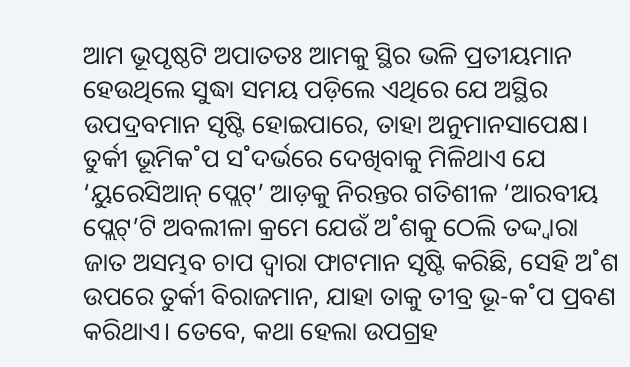ଆମ ଭୂପୃଷ୍ଠଟି ଅପାତତଃ ଆମକୁ ସ୍ଥିର ଭଳି ପ୍ରତୀୟମାନ ହେଉଥିଲେ ସୁଦ୍ଧା ସମୟ ପଡ଼ିଲେ ଏଥିରେ ଯେ ଅସ୍ଥିର ଉପଦ୍ରବମାନ ସୃଷ୍ଟି ହୋଇପାରେ, ତାହା ଅନୁମାନସାପେକ୍ଷ। ତୁର୍କୀ ଭୂମିକ˚ପ ସ˚ଦର୍ଭରେ ଦେଖିବାକୁ ମିଳିଥାଏ ଯେ ‘ୟୁରେସିଆନ୍‌ ପ୍ଲେଟ୍‌’ ଆଡ଼କୁ ନିରନ୍ତର ଗତିଶୀଳ ‘ଆରବୀୟ ପ୍ଲେଟ୍‌’ଟି ଅବଲୀଳା କ୍ରମେ ଯେଉଁ ଅ˚ଶକୁ ଠେଲି ତଦ୍ଦ୍ବାରା ଜାତ ଅସମ୍ଭବ ଚାପ ଦ୍ବାରା ଫାଟମାନ ସୃଷ୍ଟି କରିଛି, ସେହି ଅ˚ଶ ଉପରେ ତୁର୍କୀ ବିରାଜମାନ, ଯାହା ତାକୁ ତୀବ୍ର ଭୂ-କ˚ପ ପ୍ରବଣ କରିଥାଏ। ତେବେ, କଥା ହେଲା ଉପଗ୍ରହ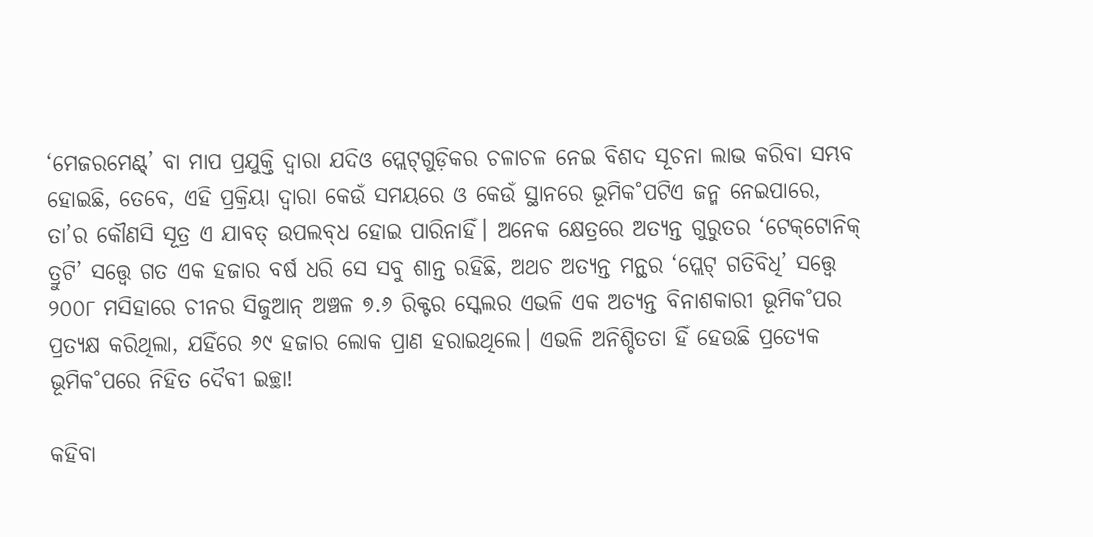‘ମେଜରମେଣ୍ଟ୍‌’ ବା ମାପ ପ୍ରଯୁକ୍ତି ଦ୍ବାରା ଯଦିଓ ପ୍ଲେଟ୍‌ଗୁଡ଼ିକର ଚଳାଚଳ ନେଇ ବିଶଦ ସୂଚନା ଲାଭ କରିବା ସମ୍ଭବ ହୋଇଛି, ତେବେ, ଏହି ପ୍ରକ୍ରିୟା ଦ୍ବାରା କେଉଁ ସମୟରେ ଓ କେଉଁ ସ୍ଥାନରେ ଭୂମିକ˚ପଟିଏ ଜନ୍ମ ନେଇପାରେ, ତା’ର କୌଣସି ସୂତ୍ର ଏ ଯାବତ୍‌ ଉପଲବ୍‌ଧ ହୋଇ ପାରିନାହିଁ। ଅନେକ କ୍ଷେତ୍ରରେ ଅତ୍ୟନ୍ତ ଗୁରୁତର ‘ଟେକ୍‌ଟୋନିକ୍‌ ତ୍ରୁଟି’ ସତ୍ତ୍ବେ ଗତ ଏକ ହଜାର ବର୍ଷ ଧରି ସେ ସବୁ ଶାନ୍ତ ରହିଛି, ଅଥଚ ଅତ୍ୟନ୍ତ ମନ୍ଥର ‘ପ୍ଲେଟ୍‌ ଗତିବିଧି’ ସତ୍ତ୍ବେ ୨୦୦୮ ମସିହାରେ ଚୀନର ସିଜୁଆନ୍‌ ଅଞ୍ଚଳ ୭.୬ ରିକ୍ଟର ସ୍କେଲର ଏଭଳି ଏକ ଅତ୍ୟନ୍ତ ବିନାଶକାରୀ ଭୂମିକ˚ପର ପ୍ରତ୍ୟକ୍ଷ କରିଥିଲା, ଯହିଁରେ ୬୯ ହଜାର ଲୋକ ପ୍ରାଣ ହରାଇଥିଲେ। ଏଭଳି ଅନିଶ୍ଚିତତା ହିଁ ହେଉଛି ପ୍ରତ୍ୟେକ ଭୂମିକ˚ପରେ ନିହିତ ଦୈବୀ ଇଚ୍ଛା!

କହିବା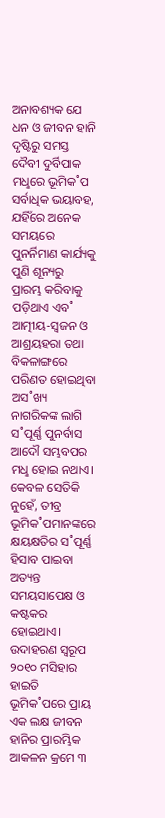ଅନାବଶ୍ୟକ ଯେ ଧନ ଓ ଜୀବନ ହାନି ଦୃଷ୍ଟିରୁ ସମସ୍ତ ଦୈବୀ ଦୁର୍ବିପାକ ମଧୢରେ ଭୂମିକ˚ପ ସର୍ବାଧିକ ଭୟାବହ, ଯହିଁରେ ଅନେକ ସମୟରେ ପୁନର୍ନିମାଣ କାର୍ଯ୍ୟକୁ ପୁଣି ଶୂନ୍ୟରୁ ପ୍ରାରମ୍ଭ କରିବାକୁ ପଡ଼ିଥାଏ ଏବ˚ ଆତ୍ମୀୟ-ସ୍ବଜନ ଓ ଆଶ୍ରୟହରା ତଥା ବିକଳାଙ୍ଗରେ ପରିଣତ ହୋଇଥିବା ଅସ˚ଖ୍ୟ ନାଗରିକଙ୍କ ଲାଗି ସ˚ପୂର୍ଣ୍ଣ ପୁନର୍ବାସ ଆଦୌ ସମ୍ଭବପର ମଧୢ ହୋଇ ନଥାଏ। କେବଳ ସେତିକି ନୁହେଁ, ତୀବ୍ର ଭୂମିକ˚ପମାନଙ୍କରେ କ୍ଷୟକ୍ଷତିର ସ˚ପୂର୍ଣ୍ଣ ହିସାବ ପାଇବା ଅତ୍ୟନ୍ତ ସମୟସାପେକ୍ଷ ଓ କଷ୍ଟକର ହୋଇଥାଏ। ଉଦାହରଣ ସ୍ବରୂପ ୨୦୧୦ ମସିହାର ହାଇତି ଭୂମିକ˚ପରେ ପ୍ରାୟ ଏକ ଲକ୍ଷ ଜୀବନ ହାନିର ପ୍ରାରମ୍ଭିକ ଆକଳନ କ୍ରମେ ୩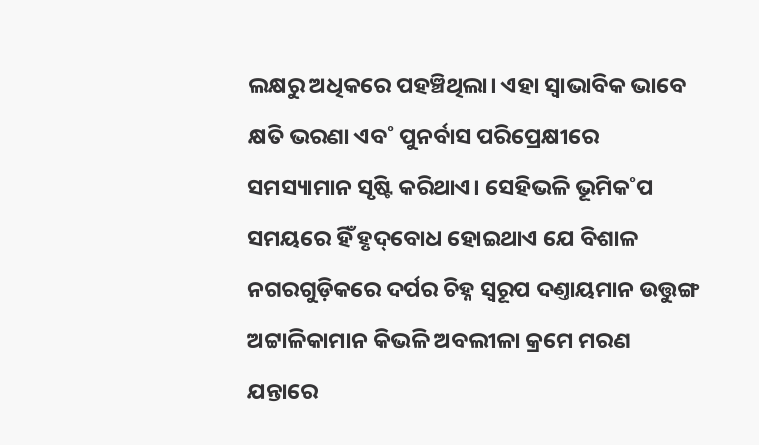ଲକ୍ଷରୁ ଅଧିକରେ ପହଞ୍ଚିଥିଲା। ଏହା ସ୍ବାଭାବିକ ଭାବେ କ୍ଷତି ଭରଣା ଏବ˚ ପୁନର୍ବାସ ପରିପ୍ରେକ୍ଷୀରେ ସମସ୍ୟାମାନ ସୃଷ୍ଟି କରିଥାଏ। ସେହିଭଳି ଭୂମିକ˚ପ ସମୟରେ ହିଁ ହୃଦ୍‌ବୋଧ ହୋଇଥାଏ ଯେ ବିଶାଳ ନଗରଗୁଡ଼ିକରେ ଦର୍ପର ଚିହ୍ନ ସ୍ବରୂପ ଦଣ୍ତାୟମାନ ଉତ୍ତୁଙ୍ଗ ଅଟ୍ଟାଳିକାମାନ କିଭଳି ଅବଲୀଳା କ୍ରମେ ମରଣ ଯନ୍ତାରେ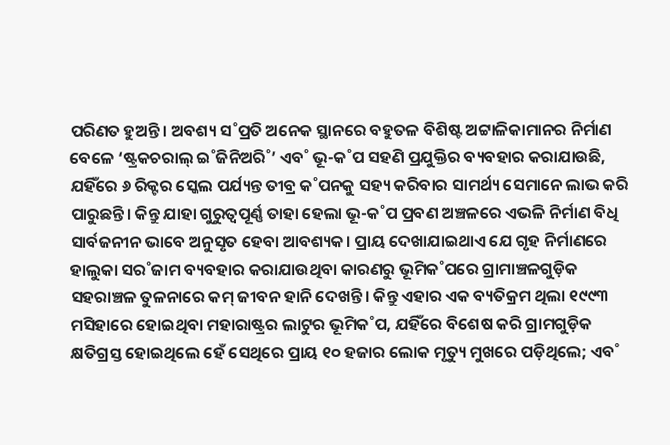ପରିଣତ ହୁଅନ୍ତି। ଅବଶ୍ୟ ସ˚ପ୍ରତି ଅନେକ ସ୍ଥାନରେ ବହୁତଳ ବିଶିଷ୍ଟ ଅଟ୍ଟାଳିକାମାନର ନିର୍ମାଣ ବେଳେ ‘ଷ୍ଟ୍ରକଚରାଲ୍‌ ଇ˚ଜିନିଅରି˚’ ଏବ˚ ଭୂ-କ˚ପ ସହଣି ପ୍ରଯୁକ୍ତିର ବ୍ୟବହାର କରାଯାଉଛି, ଯହିଁରେ ୬ ରିକ୍ଟର ସ୍କେଲ ପର୍ଯ୍ୟନ୍ତ ତୀବ୍ର କ˚ପନକୁ ସହ୍ୟ କରିବାର ସାମର୍ଥ୍ୟ ସେମାନେ ଲାଭ କରି ପାରୁଛନ୍ତି। କିନ୍ତୁ ଯାହା ଗୁରୁତ୍ବପୂର୍ଣ୍ଣ ତାହା ହେଲା ଭୂ-କ˚ପ ପ୍ରବଣ ଅଞ୍ଚଳରେ ଏଭଳି ନିର୍ମାଣ ବିଧି ସାର୍ବଜନୀନ ଭାବେ ଅନୁସୃତ ହେବା ଆବଶ୍ୟକ। ପ୍ରାୟ ଦେଖାଯାଇଥାଏ ଯେ ଗୃହ ନିର୍ମାଣରେ ହାଲୁକା ସର˚ଜାମ ବ୍ୟବହାର କରାଯାଉଥିବା କାରଣରୁ ଭୂମିକ˚ପରେ ଗ୍ରାମାଞ୍ଚଳଗୁଡ଼ିକ ସହରାଞ୍ଚଳ ତୁଳନାରେ କମ୍‌ ଜୀବନ ହାନି ଦେଖନ୍ତି। କିନ୍ତୁ ଏହାର ଏକ ବ୍ୟତିକ୍ରମ ଥିଲା ୧୯୯୩ ମସିହାରେ ହୋଇଥିବା ମହାରାଷ୍ଟ୍ରର ଲାଟୁର ଭୂମିକ˚ପ, ଯହିଁରେ ବିଶେଷ କରି ଗ୍ରାମଗୁଡ଼ିକ କ୍ଷତିଗ୍ରସ୍ତ ହୋଇଥିଲେ ହେଁ ସେଥିରେ ପ୍ରାୟ ୧୦ ହଜାର ଲୋକ ମୃତ୍ୟୁ ମୁଖରେ ପଡ଼ିଥିଲେ; ଏବ˚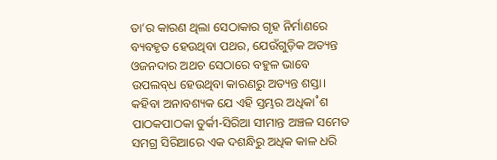ତା’ର କାରଣ ଥିଲା ସେଠାକାର ଗୃହ ନିର୍ମାଣରେ ବ୍ୟବହୃତ ହେଉଥିବା ପଥର, ଯେଉଁଗୁଡ଼ିକ ଅତ୍ୟନ୍ତ ଓଜନଦାର ଅଥଚ ସେଠାରେ ବହୁଳ ଭାବେ ଉପଲବ୍‌ଧ ହେଉଥିବା କାରଣରୁ ଅତ୍ୟନ୍ତ ଶସ୍ତା।
କହିବା ଅନାବଶ୍ୟକ ଯେ ଏହି ସ୍ତମ୍ଭର ଅଧିକା˚ଶ ପାଠକପାଠକା ତୁର୍କୀ-ସିରିଆ ସୀମାନ୍ତ ଅଞ୍ଚଳ ସମେତ ସମଗ୍ର ସିରିଆରେ ଏକ ଦଶନ୍ଧିରୁ ଅଧିକ କାଳ ଧରି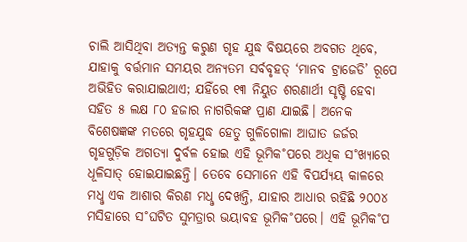ଚାଲି ଆସିଥିବା ଅତ୍ୟନ୍ତ କରୁଣ ଗୃହ ଯୁଦ୍ଧ ବିଷୟରେ ଅବଗତ ଥିବେ, ଯାହାକୁ ବର୍ତ୍ତମାନ ସମୟର ଅନ୍ୟତମ ସର୍ବବୃହତ୍‌ ‘ମାନବ ଟ୍ରାଜେଡି’ ରୂପେ ଅଭିହିତ କରାଯାଇଥାଏ; ଯହିଁରେ ୧୩ ନିୟୁତ ଶରଣାର୍ଥୀ ସୃଷ୍ଟି ହେବା ସହିତ ୫ ଲକ୍ଷ ୮୦ ହଜାର ନାଗରିକଙ୍କ ପ୍ରାଣ ଯାଇଛି। ଅନେକ ବିଶେଷଜ୍ଞଙ୍କ ମତରେ ଗୃହଯୁଦ୍ଧ ହେତୁ ଗୁଳିଗୋଳା ଆଘାତ ଜର୍ଜର ଗୃହଗୁଡ଼ିକ ଅଗତ୍ୟା ଦୁର୍ବଳ ହୋଇ ଏହି ଭୂମିକ˚ପରେ ଅଧିକ ସ˚ଖ୍ୟାରେ ଧୂଳିସାତ୍‌ ହୋଇଯାଇଛନ୍ତି। ତେବେ ସେମାନେ ଏହି ବିପର୍ଯ୍ୟୟ କାଳରେ ମଧୢ ଏକ ଆଶାର କିରଣ ମଧୢ ଦେଖନ୍ତି, ଯାହାର ଆଧାର ରହିଛି ୨୦୦୪ ମସିହାରେ ସ˚ଘଟିତ ସୁମତ୍ରାର ଭୟାବହ ଭୂମିକ˚ପରେ। ଏହି ଭୂମିକ˚ପ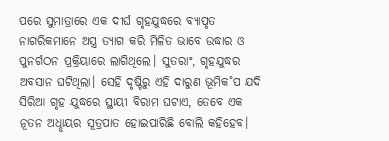ପରେ ସୁମାତ୍ରାରେ ଏକ ଦୀର୍ଘ ଗୃହଯୁଦ୍ଧରେ ବ୍ୟାପୃତ ନାଗରିକମାନେ ଅସ୍ତ୍ର ତ୍ୟାଗ କରି ମିଳିତ ଭାବେ ଉଦ୍ଧାର ଓ ପୁନର୍ଗଠନ ପ୍ରକ୍ରିୟାରେ ଲାଗିଥିଲେ। ସୁତରାଂ, ଗୃହଯୁଦ୍ଧର ଅବସାନ ଘଟିଥିଲା। ସେହି ଦୃଷ୍ଟିରୁ ଏହି ଦାରୁଣ ଭୂମିକ˚ପ ଯଦି ସିରିଆ ଗୃହ ଯୁଦ୍ଧରେ ସ୍ଥାୟୀ ବିରାମ ଘଟାଏ, ତେବେ ଏକ ନୂତନ ଅଧୢାୟର ସୂତ୍ରପାତ ହୋଇପାରିଛି ବୋଲି କହିହେବ।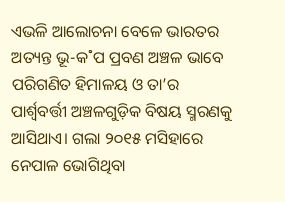ଏଭଳି ଆଲୋଚନା ବେଳେ ଭାରତର ଅତ୍ୟନ୍ତ ଭୂ-କ˚ପ ପ୍ରବଣ ଅଞ୍ଚଳ ଭାବେ ପରିଗଣିତ ହିମାଳୟ ଓ ତା’ର ପାର୍ଶ୍ବବର୍ତ୍ତୀ ଅଞ୍ଚଳଗୁଡ଼ିକ ବିଷୟ ସ୍ମରଣକୁ ଆସିଥାଏ। ଗଲା ୨୦୧୫ ମସିହାରେ ନେପାଳ ଭୋଗିଥିବା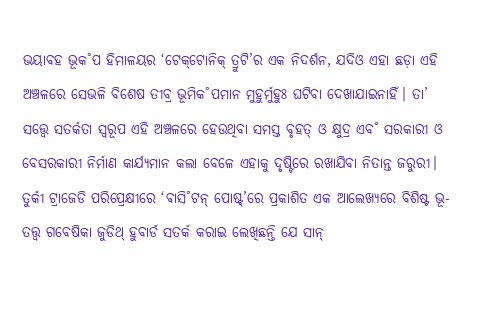ଭୟାବହ ଭୂକ˚ପ ହିମାଳୟର ‘ଟେକ୍‌ଟୋନିକ୍‌ ତ୍ରୁଟି’ର ଏକ ନିଦର୍ଶନ, ଯଦିଓ ଏହା ଛଡ଼ା ଏହି ଅଞ୍ଚଳରେ ସେଭଳି ବିଶେଷ ତୀବ୍ର ଭୂମିକ˚ପମାନ ମୁହୁର୍ମୁହୁଃ ଘଟିବା ଦେଖାଯାଇନାହିଁ। ତା’ ସତ୍ତ୍ବେ ସତର୍କତା ସ୍ବରୂପ ଏହି ଅଞ୍ଚଳରେ ହେଉଥିବା ସମସ୍ତ ବୃହତ୍‌ ଓ କ୍ଷୁଦ୍ର ଏବ˚ ସରକାରୀ ଓ ବେସରକାରୀ ନିର୍ମାଣ କାର୍ଯ୍ୟମାନ କଲା ବେଳେ ଏହାକୁ ଦୃଷ୍ଟିରେ ରଖାଯିବା ନିତାନ୍ତ ଜରୁରୀ। ତୁର୍କୀ ଟ୍ରାଜେଡି ପରିପ୍ରେକ୍ଷୀରେ ‘ଵାସି˚ଟନ୍‌ ପୋଷ୍ଟ୍’ରେ ପ୍ରକାଶିତ ଏକ ଆଲେଖ୍ୟରେ ବିଶିଷ୍ଟ ଭୂ-ତତ୍ତ୍ବ ଗବେଷିକା ଜୁଡିଥ୍‌ ହୁବାର୍ଡ ସତର୍କ କରାଇ ଲେଖିଛନ୍ତି ଯେ ସାନ୍‌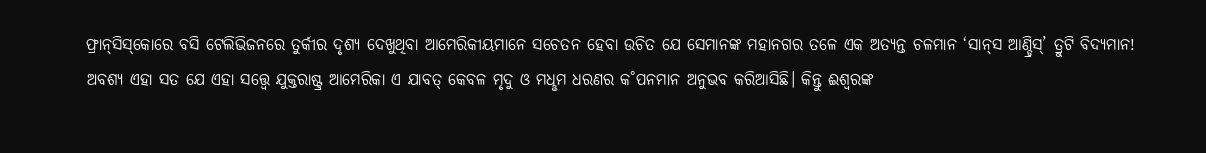ଫ୍ରାନ୍‌ସିସ୍‌କୋରେ ବସି ଟେଲିଭିଜନରେ ତୁର୍କୀର ଦୃଶ୍ୟ ଦେଖୁଥିବା ଆମେରିକୀୟମାନେ ସଚେତନ ହେବା ଉଚିତ ଯେ ସେମାନଙ୍କ ମହାନଗର ତଳେ ଏକ ଅତ୍ୟନ୍ତ ଚଳମାନ ‘ସାନ୍‌ସ ଆଣ୍ଡ୍ରିସ୍‌’ ତ୍ରୁଟି ବିଦ୍ୟମାନ! ଅବଶ୍ୟ ଏହା ସତ ଯେ ଏହା ସତ୍ତ୍ବେ ଯୁକ୍ତରାଷ୍ଟ୍ର ଆମେରିକା ଏ ଯାବତ୍‌ କେବଳ ମୃଦୁ ଓ ମଧୢମ ଧରଣର କ˚ପନମାନ ଅନୁଭବ କରିଆସିଛି। କିନ୍ତୁ ଈଶ୍ବରଙ୍କ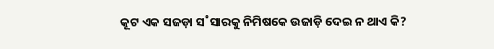କୂଟ ଏକ ସଜଡ଼ା ସ˚ସାରକୁ ନିମିଷକେ ଉଜାଡ଼ି ଦେଇ ନ ଥାଏ କି?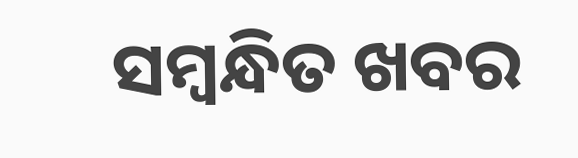ସମ୍ବନ୍ଧିତ ଖବର